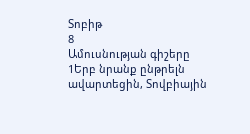Տոբիթ
8
Ամուսնության գիշերը
1Երբ նրանք ընթրելն ավարտեցին, Տովբիային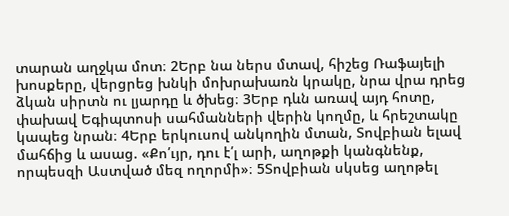տարան աղջկա մոտ։ 2Երբ նա ներս մտավ, հիշեց Ռաֆայելի խոսքերը, վերցրեց խնկի մոխրախառն կրակը, նրա վրա դրեց ձկան սիրտն ու լյարդը և ծխեց։ 3Երբ դևն առավ այդ հոտը, փախավ Եգիպտոսի սահմանների վերին կողմը, և հրեշտակը կապեց նրան։ 4Երբ երկուսով անկողին մտան, Տովբիան ելավ մահճից և ասաց. «Քո՛ւյր, դու է՛լ արի, աղոթքի կանգնենք, որպեսզի Աստված մեզ ողորմի»։ 5Տովբիան սկսեց աղոթել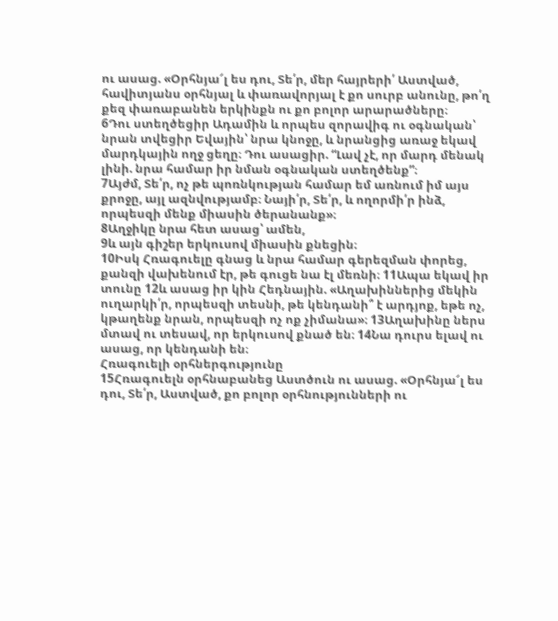ու ասաց. «Օրհնյա՜լ ես դու, Տե՛ր, մեր հայրերի՛ Աստված, հավիտյանս օրհնյալ և փառավորյալ է քո սուրբ անունը, թո՛ղ քեզ փառաբանեն երկինքն ու քո բոլոր արարածները։
6Դու ստեղծեցիր Ադամին և որպես զորավիգ ու օգնական՝ նրան տվեցիր Եվային՝ նրա կնոջը, և նրանցից առաջ եկավ մարդկային ողջ ցեղը։ Դու ասացիր. “Լավ չէ, որ մարդ մենակ լինի. նրա համար իր նման օգնական ստեղծենք”։
7Այժմ, Տե՛ր, ոչ թե պոռնկության համար եմ առնում իմ այս քրոջը, այլ ազնվությամբ։ Նայի՛ր, Տե՛ր, և ողորմի՛ր ինձ, որպեսզի մենք միասին ծերանանք»։
8Աղջիկը նրա հետ ասաց՝ ամեն,
9և այն գիշեր երկուսով միասին քնեցին։
10Իսկ Հռագուելը գնաց և նրա համար գերեզման փորեց, քանզի վախենում էր, թե գուցե նա էլ մեռնի։ 11Ապա եկավ իր տունը 12և ասաց իր կին Հեդնային. «Աղախիններից մեկին ուղարկի՛ր, որպեսզի տեսնի, թե կենդանի՞ է արդյոք, եթե ոչ, կթաղենք նրան, որպեսզի ոչ ոք չիմանա»։ 13Աղախինը ներս մտավ ու տեսավ, որ երկուսով քնած են։ 14Նա դուրս ելավ ու ասաց, որ կենդանի են։
Հռագուելի օրհներգությունը
15Հռագուելն օրհնաբանեց Աստծուն ու ասաց. «Օրհնյա՜լ ես դու, Տե՛ր, Աստված, քո բոլոր օրհնությունների ու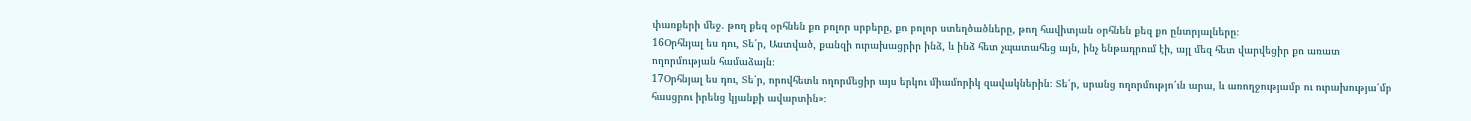փառքերի մեջ. թող քեզ օրհնեն քո բոլոր սրբերը, քո բոլոր ստեղծածները, թող հավիտյան օրհնեն քեզ քո ընտրյալները։
16Օրհնյալ ես դու, Տե՛ր, Աստված, քանզի ուրախացրիր ինձ, և ինձ հետ չպատահեց այն, ինչ ենթադրում էի, այլ մեզ հետ վարվեցիր քո առատ ողորմության համաձայն։
17Օրհնյալ ես դու, Տե՛ր, որովհետև ողորմեցիր այս երկու միամորիկ զավակներին։ Տե՛ր, սրանց ողորմությո՛ւն արա, և առողջությամբ ու ուրախությա՛մբ հասցրու իրենց կյանքի ավարտին»։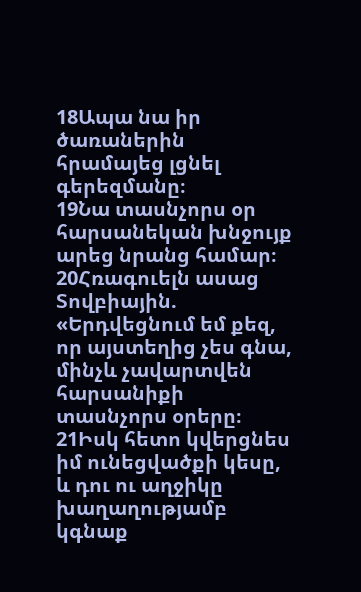18Ապա նա իր ծառաներին հրամայեց լցնել գերեզմանը։
19Նա տասնչորս օր հարսանեկան խնջույք արեց նրանց համար։ 20Հռագուելն ասաց Տովբիային. «Երդվեցնում եմ քեզ, որ այստեղից չես գնա, մինչև չավարտվեն հարսանիքի տասնչորս օրերը։ 21Իսկ հետո կվերցնես իմ ունեցվածքի կեսը, և դու ու աղջիկը խաղաղությամբ կգնաք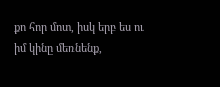քո հոր մոտ, իսկ երբ ես ու իմ կինը մեռնենք,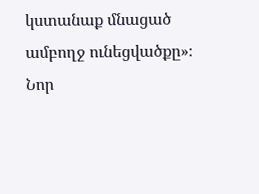կստանաք մնացած ամբողջ ունեցվածքը»։
Նոր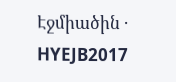Էջմիածին · HYEJB2017